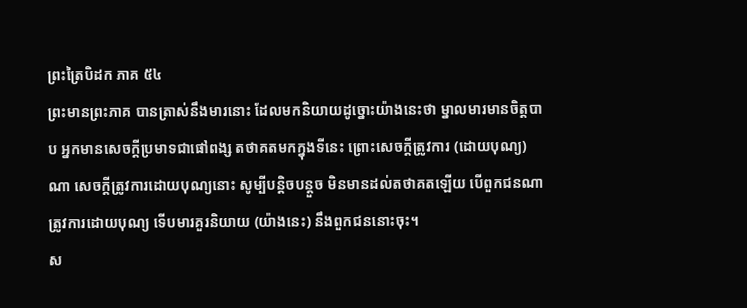ព្រះត្រៃបិដក ភាគ ៥៤
ព្រះមានព្រះភាគ បានត្រាស់នឹងមារនោះ ដែលមកនិយាយដូច្នោះយ៉ាងនេះថា ម្នាលមារមានចិត្តបាប អ្នកមានសេចក្តីប្រមាទជាផៅពង្ស តថាគតមកក្នុងទីនេះ ព្រោះសេចក្តីត្រូវការ (ដោយបុណ្យ) ណា សេចក្តីត្រូវការដោយបុណ្យនោះ សូម្បីបន្តិចបន្តួច មិនមានដល់តថាគតឡើយ បើពួកជនណា ត្រូវការដោយបុណ្យ ទើបមារគួរនិយាយ (យ៉ាងនេះ) នឹងពួកជននោះចុះ។
ស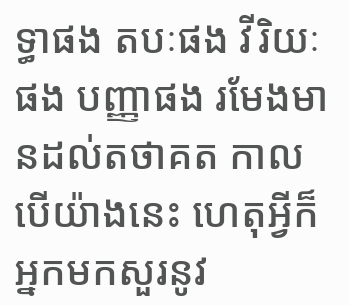ទ្ធាផង តបៈផង វីរិយៈផង បញ្ញាផង រមែងមានដល់តថាគត កាលបើយ៉ាងនេះ ហេតុអ្វីក៏អ្នកមកសួរនូវ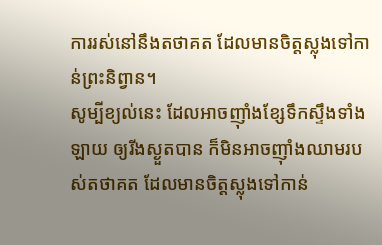ការរស់នៅនឹងតថាគត ដែលមានចិត្តស្លុងទៅកាន់ព្រះនិព្វាន។
សូម្បីខ្យល់នេះ ដែលអាចញ៉ាំងខ្សែទឹកស្ទឹងទាំងឡាយ ឲ្យរីងស្ងួតបាន ក៏មិនអាចញ៉ាំងឈាមរបស់តថាគត ដែលមានចិត្តស្លុងទៅកាន់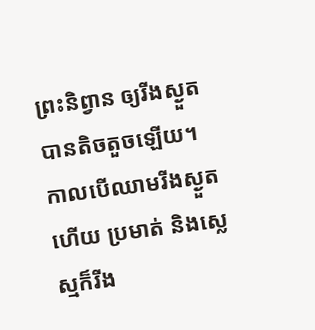ព្រះនិព្វាន ឲ្យរីងស្ងួតបានតិចតួចឡើយ។
កាលបើឈាមរីងស្ងួតហើយ ប្រមាត់ និងស្លេស្មក៏រីង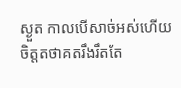ស្ងួត កាលបើសាច់អស់ហើយ ចិត្តតថាគតរឹងរឹតតែ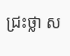ជ្រះថ្លា ស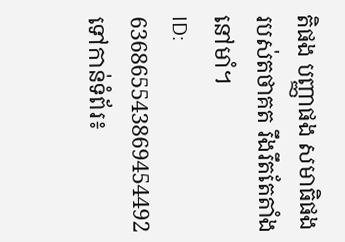តិផង បញ្ញាផង សមាធិផង របស់តថាគត រឹងរឹតតែតាំងនៅមាំ។
ID: 636865543869454492
ទៅកាន់ទំព័រ៖